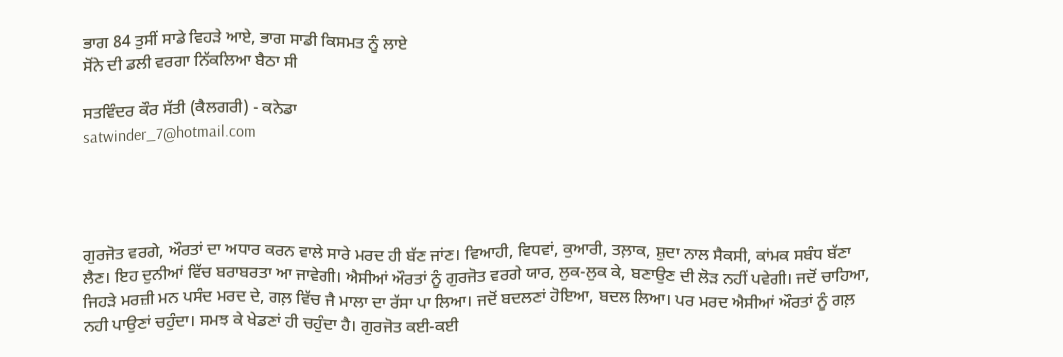ਭਾਗ 84 ਤੁਸੀਂ ਸਾਡੇ ਵਿਹੜੇ ਆਏ, ਭਾਗ ਸਾਡੀ ਕਿਸਮਤ ਨੂੰ ਲਾਏ
ਸੋਂਨੇ ਦੀ ਡਲੀ ਵਰਗਾ ਨਿੱਕਲਿਆ ਬੈਠਾ ਸੀ

ਸਤਵਿੰਦਰ ਕੌਰ ਸੱਤੀ (ਕੈਲਗਰੀ) - ਕਨੇਡਾ
satwinder_7@hotmail.com




ਗੁਰਜੋਤ ਵਰਗੇ, ਔਰਤਾਂ ਦਾ ਅਧਾਰ ਕਰਨ ਵਾਲੇ ਸਾਰੇ ਮਰਦ ਹੀ ਬੱਣ ਜਾਂਣ। ਵਿਆਹੀ, ਵਿਧਵਾਂ, ਕੁਆਰੀ, ਤਲ਼ਾਕ, ਸ਼ੁਦਾ ਨਾਲ ਸੈਕਸੀ, ਕਾਂਮਕ ਸਬੰਧ ਬੱਣਾ ਲੈਣ। ਇਹ ਦੁਨੀਆਂ ਵਿੱਚ ਬਰਾਬਰਤਾ ਆ ਜਾਵੇਗੀ। ਐਸੀਆਂ ਔਰਤਾਂ ਨੂੰ ਗੁਰਜੋਤ ਵਰਗੇ ਯਾਰ, ਲੁਕ-ਲੁਕ ਕੇ, ਬਣਾਉਣ ਦੀ ਲੋੜ ਨਹੀਂ ਪਵੇਗੀ। ਜਦੋਂ ਚਾਹਿਆ, ਜਿਹੜੇ ਮਰਜ਼ੀ ਮਨ ਪਸੰਦ ਮਰਦ ਦੇ, ਗਲ਼ ਵਿੱਚ ਜੈ ਮਾਲਾ ਦਾ ਰੱਸਾ ਪਾ ਲਿਆ। ਜਦੋਂ ਬਦਲਣਾਂ ਹੋਇਆ, ਬਦਲ ਲਿਆ। ਪਰ ਮਰਦ ਐਸੀਆਂ ਔਰਤਾਂ ਨੂੰ ਗਲ਼ ਨਹੀ ਪਾਉਣਾਂ ਚਹੁੰਦਾ। ਸਮਝ ਕੇ ਖੇਡਣਾਂ ਹੀ ਚਹੁੰਦਾ ਹੈ। ਗੁਰਜੋਤ ਕਈ-ਕਈ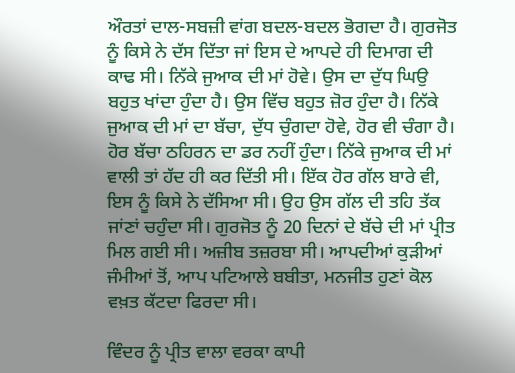ਔਰਤਾਂ ਦਾਲ-ਸਬਜ਼ੀ ਵਾਂਗ ਬਦਲ-ਬਦਲ ਭੋਗਦਾ ਹੈ। ਗੁਰਜੋਤ ਨੂੰ ਕਿਸੇ ਨੇ ਦੱਸ ਦਿੱਤਾ ਜਾਂ ਇਸ ਦੇ ਆਪਦੇ ਹੀ ਦਿਮਾਗ ਦੀ ਕਾਢ ਸੀ। ਨਿੱਕੇ ਜੁਆਕ ਦੀ ਮਾਂ ਹੋਵੇ। ਉਸ ਦਾ ਦੁੱਧ ਘਿਉ ਬਹੁਤ ਖਾਂਦਾ ਹੁੰਦਾ ਹੈ। ਉਸ ਵਿੱਚ ਬਹੁਤ ਜ਼ੋਰ ਹੁੰਦਾ ਹੈ। ਨਿੱਕੇ ਜੁਆਕ ਦੀ ਮਾਂ ਦਾ ਬੱਚਾ, ਦੁੱਧ ਚੁੰਗਦਾ ਹੋਵੇ, ਹੋਰ ਵੀ ਚੰਗਾ ਹੈ। ਹੋਰ ਬੱਚਾ ਠਹਿਰਨ ਦਾ ਡਰ ਨਹੀਂ ਹੁੰਦਾ। ਨਿੱਕੇ ਜੁਆਕ ਦੀ ਮਾਂ ਵਾਲੀ ਤਾਂ ਹੱਦ ਹੀ ਕਰ ਦਿੱਤੀ ਸੀ। ਇੱਕ ਹੋਰ ਗੱਲ ਬਾਰੇ ਵੀ, ਇਸ ਨੂੰ ਕਿਸੇ ਨੇ ਦੱਸਿਆ ਸੀ। ਉਹ ਉਸ ਗੱਲ ਦੀ ਤਹਿ ਤੱਕ ਜਾਂਣਾਂ ਚਹੁੰਦਾ ਸੀ। ਗੁਰਜੋਤ ਨੂੰ 20 ਦਿਨਾਂ ਦੇ ਬੱਚੇ ਦੀ ਮਾਂ ਪ੍ਰੀਤ ਮਿਲ ਗਈ ਸੀ। ਅਜ਼ੀਬ ਤਜ਼ਰਬਾ ਸੀ। ਆਪਦੀਆਂ ਕੁੜੀਆਂ ਜੰਮੀਆਂ ਤੋਂ, ਆਪ ਪਟਿਆਲੇ ਬਬੀਤਾ, ਮਨਜੀਤ ਹੁਣਾਂ ਕੋਲ ਵਖ਼ਤ ਕੱਟਦਾ ਫਿਰਦਾ ਸੀ।

ਵਿੰਦਰ ਨੂੰ ਪ੍ਰੀਤ ਵਾਲਾ ਵਰਕਾ ਕਾਪੀ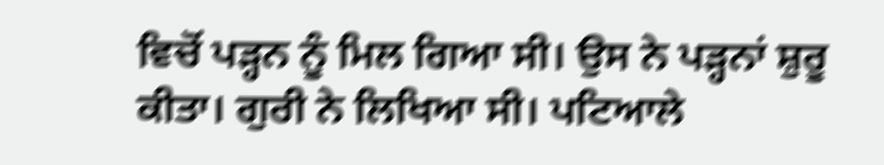ਵਿਚੋਂ ਪੜ੍ਹਨ ਨੂੰ ਮਿਲ ਗਿਆ ਸੀ। ਉਸ ਨੇ ਪੜ੍ਹਨਾਂ ਸ਼ੁਰੂ ਕੀਤਾ। ਗੁਰੀ ਨੇ ਲਿਖਿਆ ਸੀ। ਪਟਿਆਲੇ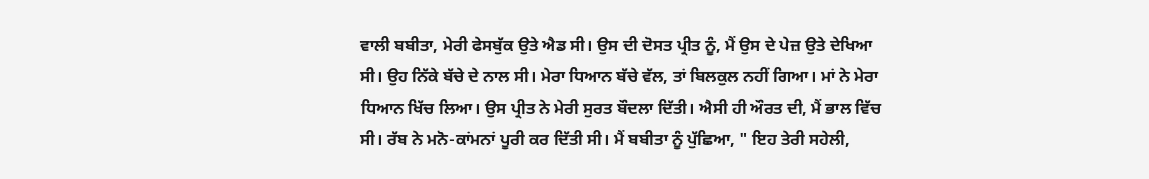ਵਾਲੀ ਬਬੀਤਾ, ਮੇਰੀ ਫੇਸਬੁੱਕ ਉਤੇ ਐਡ ਸੀ। ਉਸ ਦੀ ਦੋਸਤ ਪ੍ਰੀਤ ਨੂੰ, ਮੈਂ ਉਸ ਦੇ ਪੇਜ਼ ਉਤੇ ਦੇਖਿਆ ਸੀ। ਉਹ ਨਿੱਕੇ ਬੱਚੇ ਦੇ ਨਾਲ ਸੀ। ਮੇਰਾ ਧਿਆਨ ਬੱਚੇ ਵੱਲ, ਤਾਂ ਬਿਲਕੁਲ ਨਹੀਂ ਗਿਆ। ਮਾਂ ਨੇ ਮੇਰਾ ਧਿਆਨ ਖਿੱਚ ਲਿਆ। ਉਸ ਪ੍ਰੀਤ ਨੇ ਮੇਰੀ ਸੁਰਤ ਬੌਦਲਾ ਦਿੱਤੀ। ਐਸੀ ਹੀ ਔਰਤ ਦੀ, ਮੈਂ ਭਾਲ ਵਿੱਚ ਸੀ। ਰੱਬ ਨੇ ਮਨੋ-ਕਾਂਮਨਾਂ ਪੂਰੀ ਕਰ ਦਿੱਤੀ ਸੀ। ਮੈਂ ਬਬੀਤਾ ਨੂੰ ਪੁੱਛਿਆ, " ਇਹ ਤੇਰੀ ਸਹੇਲੀ,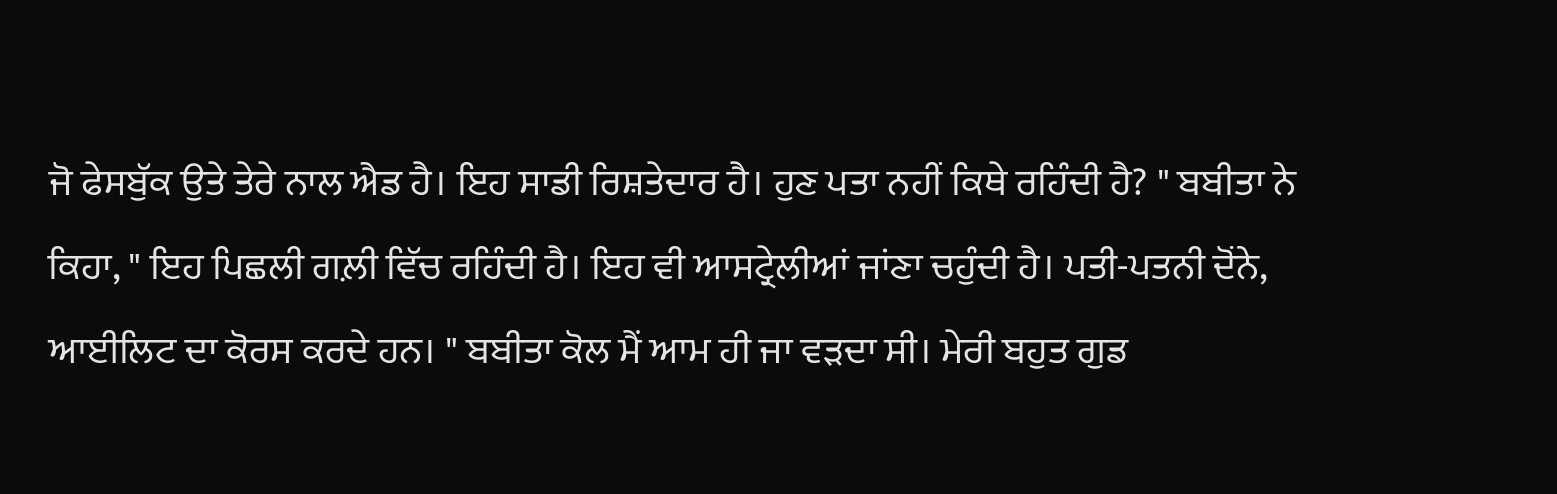ਜੋ ਫੇਸਬੁੱਕ ਉਤੇ ਤੇਰੇ ਨਾਲ ਐਡ ਹੈ। ਇਹ ਸਾਡੀ ਰਿਸ਼ਤੇਦਾਰ ਹੈ। ਹੁਣ ਪਤਾ ਨਹੀਂ ਕਿਥੇ ਰਹਿੰਦੀ ਹੈ? " ਬਬੀਤਾ ਨੇ ਕਿਹਾ, " ਇਹ ਪਿਛਲੀ ਗਲ਼ੀ ਵਿੱਚ ਰਹਿੰਦੀ ਹੈ। ਇਹ ਵੀ ਆਸਟ੍ਰੇਲੀਆਂ ਜਾਂਣਾ ਚਹੁੰਦੀ ਹੈ। ਪਤੀ-ਪਤਨੀ ਦੋਂਨੇ, ਆਈਲਿਟ ਦਾ ਕੋਰਸ ਕਰਦੇ ਹਨ। " ਬਬੀਤਾ ਕੋਲ ਮੈਂ ਆਮ ਹੀ ਜਾ ਵੜਦਾ ਸੀ। ਮੇਰੀ ਬਹੁਤ ਗੁਡ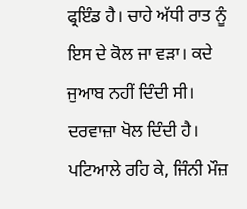ਫ੍ਰਇੰਡ ਹੈ। ਚਾਹੇ ਅੱਧੀ ਰਾਤ ਨੂੰ ਇਸ ਦੇ ਕੋਲ ਜਾ ਵੜਾ। ਕਦੇ ਜੁਆਬ ਨਹੀਂ ਦਿੰਦੀ ਸੀ। ਦਰਵਾਜ਼ਾ ਖੋਲ ਦਿੰਦੀ ਹੈ। ਪਟਿਆਲੇ ਰਹਿ ਕੇ, ਜਿੰਨੀ ਮੌਜ਼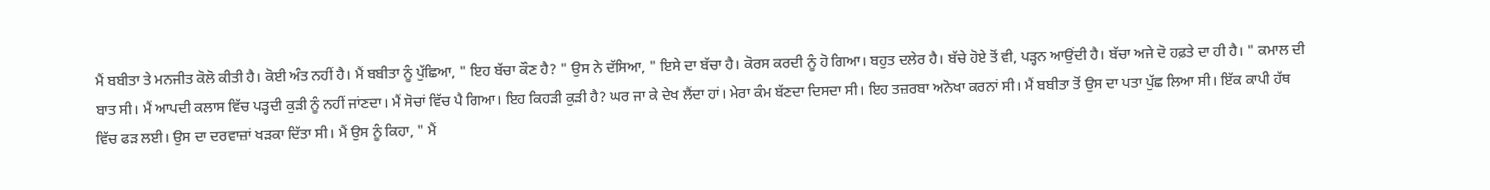ਮੈਂ ਬਬੀਤਾ ਤੇ ਮਨਜੀਤ ਕੋਲੋ ਕੀਤੀ ਹੈ। ਕੋਈ ਅੰਤ ਨਹੀਂ ਹੈ। ਮੈਂ ਬਬੀਤਾ ਨੂੰ ਪੁੱਛਿਆ, " ਇਹ ਬੱਚਾ ਕੌਣ ਹੈ? " ਉਸ ਨੇ ਦੱਸਿਆ, " ਇਸੇ ਦਾ ਬੱਚਾ ਹੈ। ਕੋਰਸ ਕਰਦੀ ਨੂੰ ਹੋ ਗਿਆ। ਬਹੁਤ ਦਲੇਰ ਹੈ। ਬੱਚੇ ਹੋਏ ਤੋਂ ਵੀ, ਪੜ੍ਹਨ ਆਉਂਦੀ ਹੈ। ਬੱਚਾ ਅਜੇ ਦੋ ਹਫ਼ਤੇ ਦਾ ਹੀ ਹੈ। " ਕਮਾਲ ਦੀ ਬਾਤ ਸੀ। ਮੈਂ ਆਪਦੀ ਕਲਾਸ ਵਿੱਚ ਪੜ੍ਹਦੀ ਕੁੜੀ ਨੂੰ ਨਹੀਂ ਜਾਂਣਦਾ। ਮੈਂ ਸੋਚਾਂ ਵਿੱਚ ਪੈ ਗਿਆ। ਇਹ ਕਿਹੜੀ ਕੁੜੀ ਹੈ? ਘਰ ਜਾ ਕੇ ਦੇਖ ਲੈਂਦਾ ਹਾਂ। ਮੇਰਾ ਕੰਮ ਬੱਣਦਾ ਦਿਸਦਾ ਸੀ। ਇਹ ਤਜ਼ਰਬਾ ਅਨੋਖਾ ਕਰਨਾਂ ਸੀ। ਮੈਂ ਬਬੀਤਾ ਤੋਂ ਉਸ ਦਾ ਪਤਾ ਪੁੱਛ ਲਿਆ ਸੀ। ਇੱਕ ਕਾਪੀ ਹੱਥ ਵਿੱਚ ਫੜ ਲਈ। ਉਸ ਦਾ ਦਰਵਾਜ਼ਾਂ ਖੜਕਾ ਦਿੱਤਾ ਸੀ। ਮੈਂ ਉਸ ਨੂੰ ਕਿਹਾ, " ਮੈਂ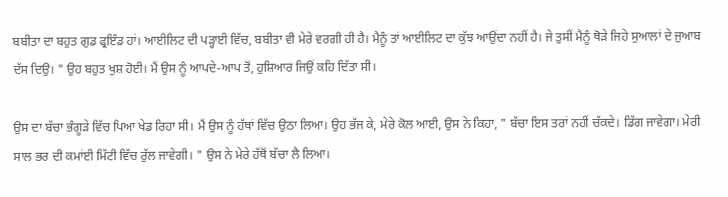ਬਬੀਤਾ ਦਾ ਬਹੁਤ ਗੁਡ ਫ੍ਰਇੰਡ ਹਾਂ। ਆਈਲਿਟ ਦੀ ਪੜ੍ਹਾਈ ਵਿੱਚ, ਬਬੀਤਾ ਵੀ ਮੇਰੇ ਵਰਗੀ ਹੀ ਹੈ। ਮੈਨੂੰ ਤਾਂ ਆਈਲਿਟ ਦਾ ਕੁੱਝ ਆਉਂਦਾ ਨਹੀਂ ਹੈ। ਜੇ ਤੁਸੀਂ ਮੈਨੂੰ ਥੋੜੇ ਜਿਹੇ ਸੁਆਲਾਂ ਦੇ ਜੁਆਬ ਦੱਸ ਦਿਉ। " ਉਹ ਬਹੁਤ ਖੁਸ਼ ਹੋਈ। ਮੈਂ ਉਸ ਨੂੰ ਆਪਦੇ-ਆਪ ਤੋਂ, ਹੁਸ਼ਿਆਰ ਜਿਉਂ ਕਹਿ ਦਿੱਤਾ ਸੀ।

ਉਸ ਦਾ ਬੱਚਾ ਭੰਗੂੜੇ ਵਿੱਚ ਪਿਆ ਖੇਡ ਰਿਹਾ ਸੀ। ਮੈਂ ਉਸ ਨੂੰ ਹੱਥਾਂ ਵਿੱਚ ਉਠਾ ਲਿਆ। ਉਹ ਭੱਜ ਕੇ, ਮੇਰੇ ਕੋਲ ਆਈ, ਉਸ ਨੇ ਕਿਹਾ, " ਬੱਚਾ ਇਸ ਤਰਾਂ ਨਹੀਂ ਚੱਕਦੇ। ਡਿੱਗ ਜਾਵੇਗਾ। ਮੇਰੀ ਸਾਲ ਭਰ ਦੀ ਕਮਾਂਈ ਮਿੱਟੀ ਵਿੱਚ ਰੁੱਲ ਜਾਵੇਗੀ। " ਉਸ ਨੇ ਮੇਰੇ ਹੱਥੋਂ ਬੱਚਾ ਲੈ ਲਿਆ।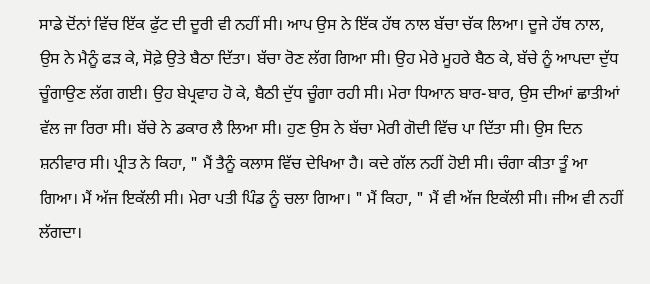ਸਾਡੇ ਦੋਂਨਾਂ ਵਿੱਚ ਇੱਕ ਫੁੱਟ ਦੀ ਦੂਰੀ ਵੀ ਨਹੀਂ ਸੀ। ਆਪ ਉਸ ਨੇ ਇੱਕ ਹੱਥ ਨਾਲ ਬੱਚਾ ਚੱਕ ਲਿਆ। ਦੂਜੇ ਹੱਥ ਨਾਲ, ਉਸ ਨੇ ਮੈਨੂੰ ਫੜ ਕੇ, ਸੋਫ਼ੇ ਉਤੇ ਬੈਠਾ ਦਿੱਤਾ। ਬੱਚਾ ਰੋਣ ਲੱਗ ਗਿਆ ਸੀ। ਉਹ ਮੇਰੇ ਮੂਹਰੇ ਬੈਠ ਕੇ, ਬੱਚੇ ਨੂੰ ਆਪਦਾ ਦੁੱਧ ਚੂੰਗਾਉਣ ਲੱਗ ਗਈ। ਉਹ ਬੇਪ੍ਰਵਾਹ ਹੋ ਕੇ, ਬੈਠੀ ਦੁੱਧ ਚੂੰਗਾ ਰਹੀ ਸੀ। ਮੇਰਾ ਧਿਆਨ ਬਾਰ-ਬਾਰ, ਉਸ ਦੀਆਂ ਛਾਤੀਆਂ ਵੱਲ ਜਾ ਰਿਰਾ ਸੀ। ਬੱਚੇ ਨੇ ਡਕਾਰ ਲੈ ਲਿਆ ਸੀ। ਹੁਣ ਉਸ ਨੇ ਬੱਚਾ ਮੇਰੀ ਗੋਦੀ ਵਿੱਚ ਪਾ ਦਿੱਤਾ ਸੀ। ਉਸ ਦਿਨ ਸ਼ਨੀਵਾਰ ਸੀ। ਪ੍ਰੀਤ ਨੇ ਕਿਹਾ, " ਮੈਂ ਤੈਨੂੰ ਕਲਾਸ ਵਿੱਚ ਦੇਖਿਆ ਹੈ। ਕਦੇ ਗੱਲ ਨਹੀਂ ਹੋਈ ਸੀ। ਚੰਗਾ ਕੀਤਾ ਤੂੰ ਆ ਗਿਆ। ਮੈਂ ਅੱਜ ਇਕੱਲੀ ਸੀ। ਮੇਰਾ ਪਤੀ ਪਿੰਡ ਨੂੰ ਚਲਾ ਗਿਆ। " ਮੈਂ ਕਿਹਾ, " ਮੈਂ ਵੀ ਅੱਜ ਇਕੱਲੀ ਸੀ। ਜੀਅ ਵੀ ਨਹੀਂ ਲੱਗਦਾ।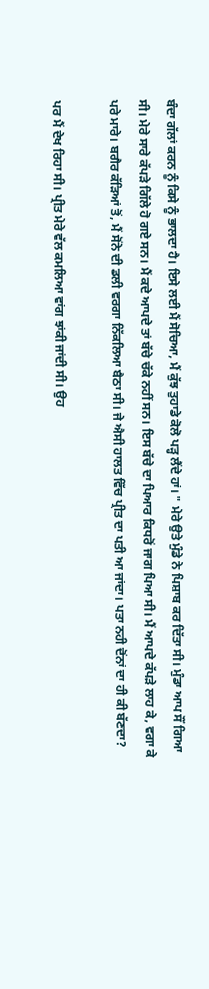ਬੰਦਾ ਗੱਲਾਂ ਕਰਨ ਨੂੰ ਕਿਸੇ ਨੂੰ ਭਾਲਦਾ ਹੈ। ਇਸੇ ਲਈ ਮੈਂ ਸੋਚਿਆ, ਮੈਂ ਕੁੱਝ ਤੁਹਾਡੇ ਕੋਲੋ ਪੜ੍ਹ ਲੈਂਦੇ ਹਾਂ। " ਮੇਰੇ ਉਤੇ ਮੁੰਡੇ ਨੇ ਪਿਸ਼ਾਬ ਕਰ ਦਿੱਤਾ ਸੀ। ਮੁੰਡਾ ਆਪ ਸੌਂ ਗਿਆ ਸੀ। ਮੇਰੇ ਸਾਰੇ ਕੱਪੜੇ ਗਿੱਲੇ ਹੋ ਗਏ ਸਨ। ਮੈਂ ਕਦੇ ਆਪਦੇ ਤਾਂ ਬੱਚੇ ਚੱਕੇ ਨਹੀਂ ਸਨ। ਇਸ ਬੱਚੇ ਦਾ ਪਿਆਰ ਕਿਧਰੋਂ ਜਾਗ ਪਿਆ ਸੀ। ਮੈਂ ਆਪਦੇ ਕੱਪੜੇ ਲਾਹ ਕੇ, ਵਗਾ ਕੇ ਪਰੇ ਮਾਰੇ। ਬਗੈਰ ਕੱੜਿਆਂ ਤੋਂ, ਮੈਂ ਸੋਂਨੇ ਦੀ ਡਲੀ ਵਰਗਾ ਨਿੱਕਲਿਆ ਬੈਠਾ ਸੀ। ਜੇ ਐਸੀ ਹਾਲਤ ਵਿੱਚ ਪ੍ਰੀਤ ਦਾ ਪਤੀ ਆ ਜਾਂਦਾ। ਪਤਾ ਨਹੀ ਦੋਂਨਾਂ ਦਾ ਹੀ ਕੀ ਬੱਣਦਾ?

ਪਰ ਮੈਂ ਦੇਖ ਰਿਹਾ ਸੀ। ਪ੍ਰੀਤ ਮੇਰੇ ਵੱਲ ਕਮਲਿਆ ਵਾਂਗ ਝਾਂਕੀ ਜਾਂਦੀ ਸੀ। ਉਹ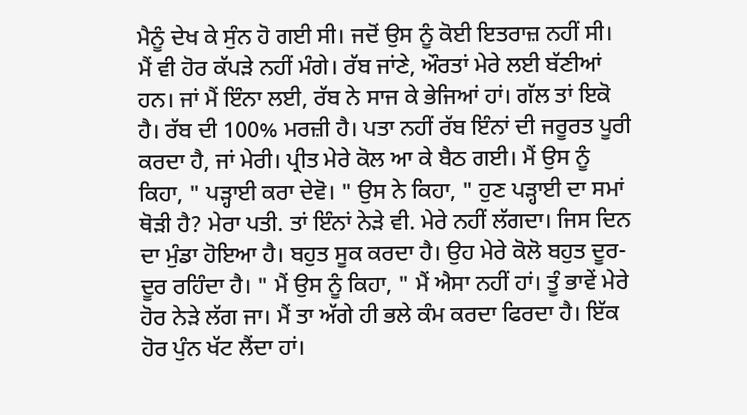ਮੈਨੂੰ ਦੇਖ ਕੇ ਸੁੰਨ ਹੋ ਗਈ ਸੀ। ਜਦੋਂ ਉਸ ਨੂੰ ਕੋਈ ਇਤਰਾਜ਼ ਨਹੀਂ ਸੀ। ਮੈਂ ਵੀ ਹੋਰ ਕੱਪੜੇ ਨਹੀਂ ਮੰਗੇ। ਰੱਬ ਜਾਂਣੇ, ਔਰਤਾਂ ਮੇਰੇ ਲਈ ਬੱਣੀਆਂ ਹਨ। ਜਾਂ ਮੈਂ ਇੰਨਾ ਲਈ, ਰੱਬ ਨੇ ਸਾਜ ਕੇ ਭੇਜਿਆਂ ਹਾਂ। ਗੱਲ ਤਾਂ ਇਕੋ ਹੈ। ਰੱਬ ਦੀ 100% ਮਰਜ਼ੀ ਹੈ। ਪਤਾ ਨਹੀਂ ਰੱਬ ਇੰਨਾਂ ਦੀ ਜਰੂਰਤ ਪੂਰੀ ਕਰਦਾ ਹੈ, ਜਾਂ ਮੇਰੀ। ਪ੍ਰੀਤ ਮੇਰੇ ਕੋਲ ਆ ਕੇ ਬੈਠ ਗਈ। ਮੈਂ ਉਸ ਨੂੰ ਕਿਹਾ, " ਪੜ੍ਹਾਈ ਕਰਾ ਦੇਵੋ। " ਉਸ ਨੇ ਕਿਹਾ, " ਹੁਣ ਪੜ੍ਹਾਈ ਦਾ ਸਮਾਂ ਥੋੜੀ ਹੈ? ਮੇਰਾ ਪਤੀ. ਤਾਂ ਇੰਨਾਂ ਨੇੜੇ ਵੀ. ਮੇਰੇ ਨਹੀਂ ਲੱਗਦਾ। ਜਿਸ ਦਿਨ ਦਾ ਮੁੰਡਾ ਹੋਇਆ ਹੈ। ਬਹੁਤ ਸੂਕ ਕਰਦਾ ਹੈ। ਉਹ ਮੇਰੇ ਕੋਲੋ ਬਹੁਤ ਦੂਰ-ਦੂਰ ਰਹਿੰਦਾ ਹੈ। " ਮੈਂ ਉਸ ਨੂੰ ਕਿਹਾ, " ਮੈਂ ਐਸਾ ਨਹੀਂ ਹਾਂ। ਤੂੰ ਭਾਵੇਂ ਮੇਰੇ ਹੋਰ ਨੇੜੇ ਲੱਗ ਜਾ। ਮੈਂ ਤਾ ਅੱਗੇ ਹੀ ਭਲੇ ਕੰਮ ਕਰਦਾ ਫਿਰਦਾ ਹੈ। ਇੱਕ ਹੋਰ ਪੁੰਨ ਖੱਟ ਲੈਂਦਾ ਹਾਂ।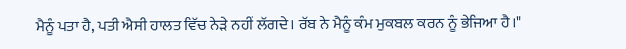ਮੈਨੂੰ ਪਤਾ ਹੈ, ਪਤੀ ਐਸੀ ਹਾਲਤ ਵਿੱਚ ਨੇੜੇ ਨਹੀਂ ਲੱਗਦੇ। ਰੱਬ ਨੇ ਮੈਨੂੰ ਕੰਮ ਮੁਕਬਲ ਕਰਨ ਨੂੰ ਭੇਜਿਆ ਹੈ।"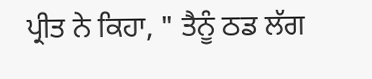ਪ੍ਰੀਤ ਨੇ ਕਿਹਾ, " ਤੈਨੂੰ ਠਡ ਲੱਗ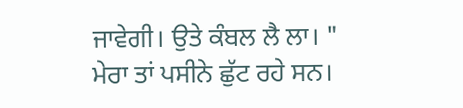ਜਾਵੇਗੀ। ਉਤੇ ਕੰਬਲ ਲੈ ਲਾ। " ਮੇਰਾ ਤਾਂ ਪਸੀਨੇ ਛੁੱਟ ਰਹੇ ਸਨ।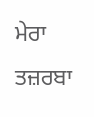ਮੇਰਾ ਤਜ਼ਰਬਾ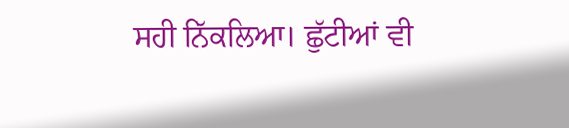ਸਹੀ ਨਿੱਕਲਿਆ। ਛੁੱਟੀਆਂ ਵੀ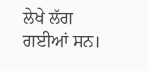ਲੇਖੇ ਲੱਗ ਗਈਆਂ ਸਨ।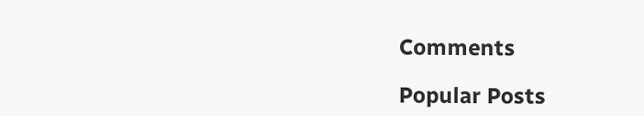Comments

Popular Posts